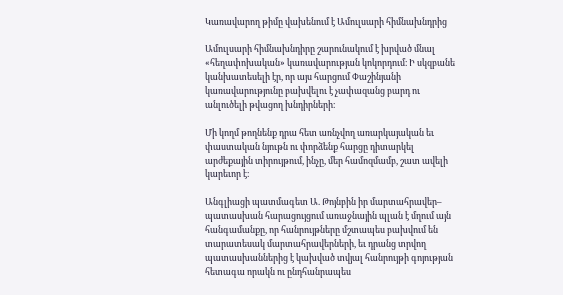Կառավարող թիմը վախենում է Ամուլսարի հիմնախնդրից

Ամուլսարի հիմնախնդիրը շարունակում է խրված մնալ «հեղափոխական» կառավարության կոկորդում։ Ի սկզբանե կանխատեսելի էր, որ այս հարցում Փաշինյանի կառավարությունը բախվելու է չափազանց բարդ ու անլուծելի թվացող խնդիրների։

Մի կողմ թողնենք դրա հետ առնչվող առարկայական եւ փաստական նյութն ու փորձենք հարցը դիտարկել արժեքային տիրույթում, ինչը, մեր համոզմամբ, շատ ավելի կարեւոր է։

Անգլիացի պատմագետ Ա. Թոյնբին իր մարտահրավեր– պատասխան հարացույցում առաջնային պլան է մղում այն հանգամանքը, որ հանրույթները մշտապես բախվում են տարատեսակ մարտահրավերների, եւ դրանց տրվող պատասխաններից է կախված տվյալ հանրույթի գոյության հետագա որակն ու ընդհանրապես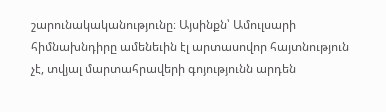շարունակականությունը։ Այսինքն՝ Ամուլսարի հիմնախնդիրը ամենեւին էլ արտասովոր հայտնություն չէ, տվյալ մարտահրավերի գոյությունն արդեն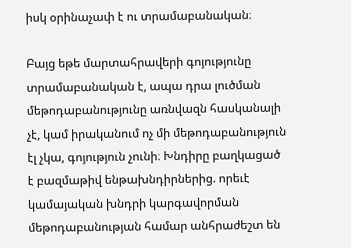իսկ օրինաչափ է ու տրամաբանական։

Բայց եթե մարտահրավերի գոյությունը տրամաբանական է, ապա դրա լուծման մեթոդաբանությունը առնվազն հասկանալի չէ, կամ իրականում ոչ մի մեթոդաբանություն էլ չկա, գոյություն չունի։ Խնդիրը բաղկացած է բազմաթիվ ենթախնդիրներից. որեւէ կամայական խնդրի կարգավորման մեթոդաբանության համար անհրաժեշտ են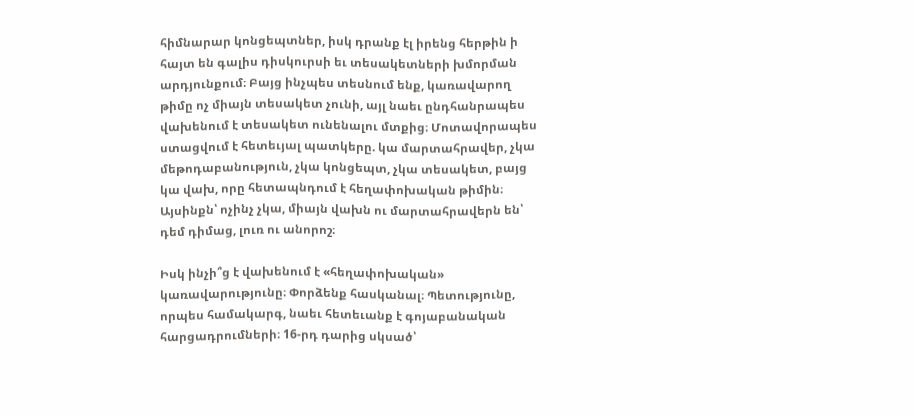հիմնարար կոնցեպտներ, իսկ դրանք էլ իրենց հերթին ի հայտ են գալիս դիսկուրսի եւ տեսակետների խմորման արդյունքում։ Բայց ինչպես տեսնում ենք, կառավարող թիմը ոչ միայն տեսակետ չունի, այլ նաեւ ընդհանրապես վախենում է տեսակետ ունենալու մտքից։ Մոտավորապես ստացվում է հետեւյալ պատկերը. կա մարտահրավեր, չկա մեթոդաբանություն, չկա կոնցեպտ, չկա տեսակետ, բայց կա վախ, որը հետապնդում է հեղափոխական թիմին։ Այսինքն՝ ոչինչ չկա, միայն վախն ու մարտահրավերն են՝ դեմ դիմաց, լուռ ու անորոշ։

Իսկ ինչի՞ց է վախենում է «հեղափոխական» կառավարությունը։ Փորձենք հասկանալ։ Պետությունը, որպես համակարգ, նաեւ հետեւանք է գոյաբանական հարցադրումների։ 16-րդ դարից սկսած՝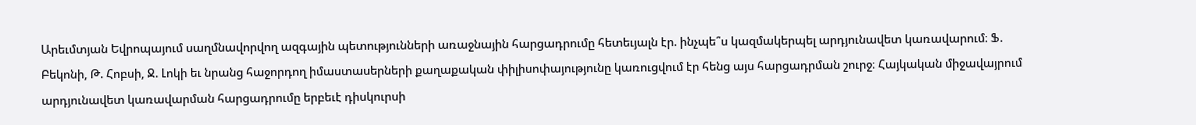Արեւմտյան Եվրոպայում սաղմնավորվող ազգային պետությունների առաջնային հարցադրումը հետեւյալն էր. ինչպե՞ս կազմակերպել արդյունավետ կառավարում։ Ֆ. Բեկոնի, Թ. Հոբսի, Ջ. Լոկի եւ նրանց հաջորդող իմաստասերների քաղաքական փիլիսոփայությունը կառուցվում էր հենց այս հարցադրման շուրջ։ Հայկական միջավայրում արդյունավետ կառավարման հարցադրումը երբեւէ դիսկուրսի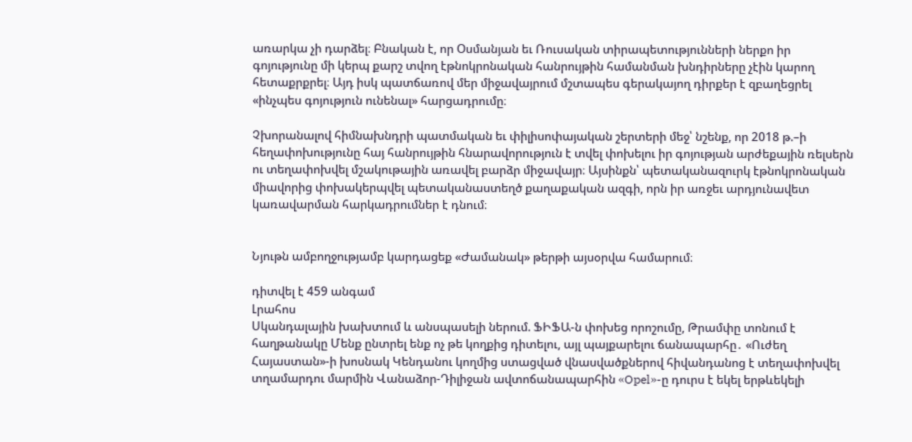առարկա չի դարձել։ Բնական է, որ Օսմանյան եւ Ռուսական տիրապետությունների ներքո իր գոյությունը մի կերպ քարշ տվող էթնոկրոնական հանրույթին համանման խնդիրները չէին կարող հետաքրքրել։ Այդ իսկ պատճառով մեր միջավայրում մշտապես գերակայող դիրքեր է զբաղեցրել «ինչպես գոյություն ունենալ» հարցադրումը։

Չխորանալով հիմնախնդրի պատմական եւ փիլիսոփայական շերտերի մեջ՝ նշենք, որ 2018 թ.–ի հեղափոխությունը հայ հանրույթին հնարավորություն է տվել փոխելու իր գոյության արժեքային ռելսերն ու տեղափոխվել մշակութային առավել բարձր միջավայր։ Այսինքն՝ պետականազուրկ էթնոկրոնական միավորից փոխակերպվել պետականաստեղծ քաղաքական ազգի, որն իր առջեւ արդյունավետ կառավարման հարկադրումներ է դնում։


Նյութն ամբողջությամբ կարդացեք «Ժամանակ» թերթի այսօրվա համարում։

դիտվել է 459 անգամ
Լրահոս
Սկանդալային խախտում և անսպասելի ներում. ՖԻՖԱ-ն փոխեց որոշումը, Թրամփը տոնում է հաղթանակը Մենք ընտրել ենք ոչ թե կողքից դիտելու, այլ պայքարելու ճանապարհը․ «Ուժեղ Հայաստան»-ի խոսնակ Կենդանու կողմից ստացված վնասվածքներով հիվանդանոց է տեղափոխվել տղամարդու մարմին Վանաձոր-Դիլիջան ավտոճանապարհին «Opel»-ը դուրս է եկել երթևեկելի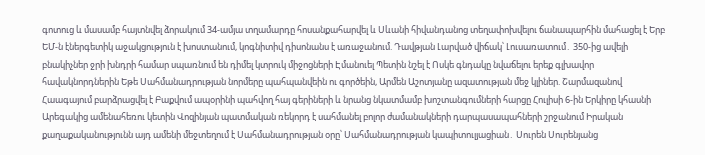գոտուց և մասամբ հայտնվել ձորակում 34-ամյա տղամարդը հոսանքահարվել և Սևանի հիվանդանոց տեղափոխվելու ճանապարհին մահացել է Երբ ԵՄ-ն էներգետիկ աջակցություն է խոստանում, կոգնիտիվ դիսոնանս է առաջանում. Դավթյան Լարված վիճակ՝ Լուսառատում․ 350-ից ավելի բնակիչներ ջրի խնդրի համար սպառնում են դիմել կտրուկ միջոցների Էմանուել Պետին նշել է Ոսկե գնդակը նվաճելու երեք գլխավոր հավակնորդներին Եթե Սահմանադրության նորմերը պահպանվեին ու գործեին, Արմեն Աշոտյանը ազատության մեջ կլիներ. Շարմազանով Հաագայում բարձրացվել է Բաքվում ապօրինի պահվող հայ գերիների և նրանց նկատմամբ խոշտանգումների հարցը Հուլիսի 6-ին Երկիրը կհասնի Արեգակից ամենահեռու կետին Վոզինյան պատմական ռեկորդ է սահմանել բոլոր ժամանակների դարպասապահների շրջանում Իրական քաղաքականությունն այդ ամենի մեջտեղում է Սահմանադրության օրը՝ Սահմանադրության կապիտուլյացիան․ Սուրեն Սուրենյանց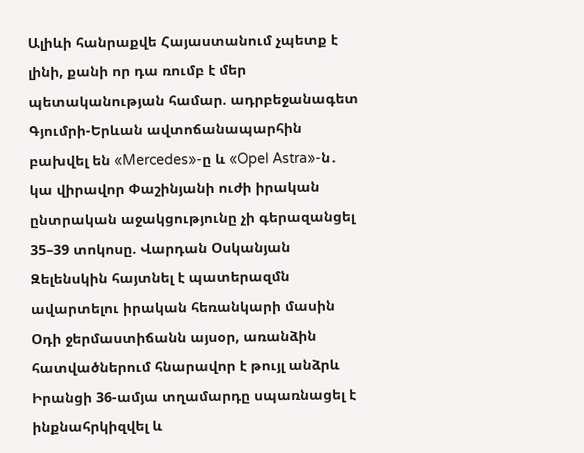Ալիևի հանրաքվե Հայաստանում չպետք է լինի, քանի որ դա ռումբ է մեր պետականության համար. ադրբեջանագետ Գյումրի-Երևան ավտոճանապարհին բախվել են «Mercedes»-ը և «Opel Astra»-ն․ կա վիրավոր Փաշինյանի ուժի իրական ընտրական աջակցությունը չի գերազանցել 35–39 տոկոսը. Վարդան Օսկանյան Զելենսկին հայտնել է պատերազմն ավարտելու իրական հեռանկարի մասին Օդի ջերմաստիճանն այսօր, առանձին հատվածներում հնարավոր է թույլ անձրև Իրանցի 36-ամյա տղամարդը սպառնացել է ինքնահրկիզվել և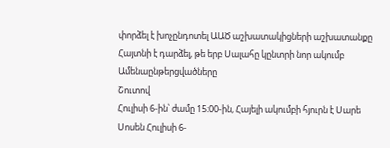փորձել է խոչընդոտել ԱԱԾ աշխատակիցների աշխատանքը Հայտնի է դարձել, թե երբ Սալահը կընտրի նոր ակումբ
Ամենաընթերցվածները
Շուտով
Հուլիսի 6-ին՝ ժամը 15։00-ին, Հայելի ակումբի հյուրն է Սարե Սոսեն Հուլիսի 6-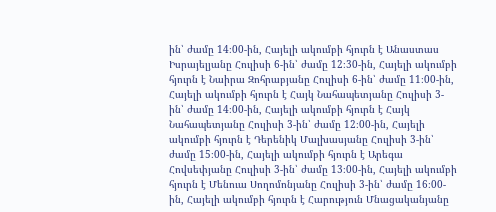ին՝ ժամը 14։00-ին, Հայելի ակումբի հյուրն է Անաստաս Իսրայելյանը Հուլիսի 6-ին՝ ժամը 12։30-ին, Հայելի ակումբի հյուրն է Նաիրա Զոհրաբյանը Հուլիսի 6-ին՝ ժամը 11։00-ին, Հայելի ակումբի հյուրն է Հայկ Նահապետյանը Հուլիսի 3-ին՝ ժամը 14։00-ին, Հայելի ակումբի հյուրն է Հայկ Նահապետյանը Հուլիսի 3-ին՝ ժամը 12։00-ին, Հայելի ակումբի հյուրն է Դերենիկ Մալխասյանը Հուլիսի 3-ին՝ ժամը 15։00-ին, Հայելի ակումբի հյուրն է Արեգա Հովսեփյանը Հուլիսի 3-ին՝ ժամը 13։00-ին, Հայելի ակումբի հյուրն է Մենուա Սողոմոնյանը Հուլիսի 3-ին՝ ժամը 16։00-ին, Հայելի ակումբի հյուրն է Հարություն Մնացականյանը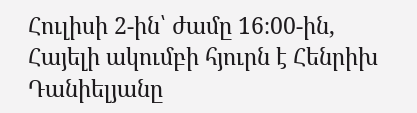Հուլիսի 2-ին՝ ժամը 16։00-ին, Հայելի ակումբի հյուրն է Հենրիխ Դանիելյանը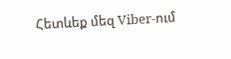Հետևեք մեզ Viber-ում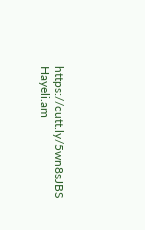https://cutt.ly/5wn8sJBS
Hayeli.am